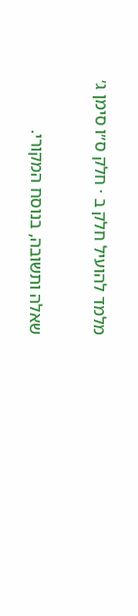מלמד להועיל חלק ב · חלק ס״ו סימן ג׳

שאלה ותשובה, בנוסח המקורי.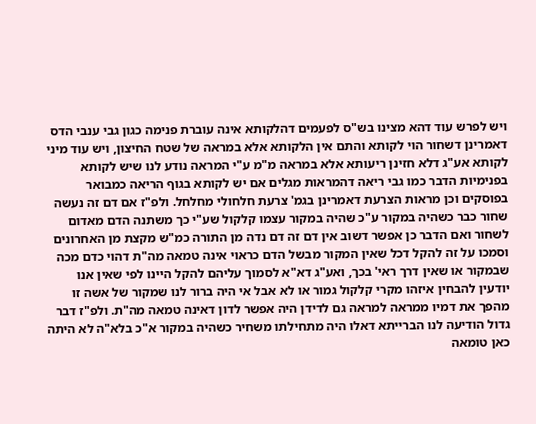ויש לפרש עוד דהא מצינו בש"ס לפעמים דהלקותא אינה עוברת פנימה כגון גבי ענבי הדס דאמרינן דשחור הוי לקותא והתם אין הלקותא אלא במראה של שטח החיצון, ויש עוד מיני לקותא אע"ג דלא חזינן ריעותא אלא במראה מ"מ ע"י המראה נודע לנו שיש לקותא בפנימיות הדבר כמו גבי ריאה דהמראות מגלים אם יש לקותא בגוף הריאה כמבואר בפוסקים וכן מראות הצרעת דאמרינן בגמ' צרעת חלחולי מחלחל. ולפ"ז אם דם זה נעשה שחור כבר כשהיה במקור ע"כ שהיה במקור עצמו קלקול שע"י כך משתנה הדם מאדום לשחור ואם הדבר כן אפשר דשוב אין דם זה דם נדה מן התורה כמ"ש מקצת מן האחרונים וסמכו על זה להקל דכל שאין המקור מבשל הדם כראוי אינה טמאה מה"ת דהוי כדם מכה שבמקור או שאין דרך ראי' בכך, ואע"ג דא"א לסמוך עליהם להקל היינו לפי שאין אנו יודעין להבחין איזהו מקרי קלקול גמור או לא אבל אי היה ברור לנו שמקור של אשה זו מהפך את דמיו ממראה למראה גם לדידן היה אפשר לדון דאינה טמאה מה"ת. ולפ"ז דבר גדול הודיעה לנו הברייתא דאלו היה מתחילתו משחיר כשהיה במקור א"כ בלא"ה לא היתה כאן טומאה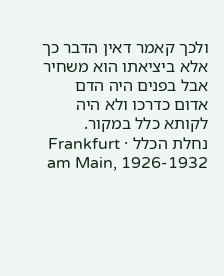ולכך קאמר דאין הדבר כך אלא ביציאתו הוא משחיר אבל בפנים היה הדם אדום כדרכו ולא היה לקותא כלל במקור.
נחלת הכלל · Frankfurt am Main, 1926-1932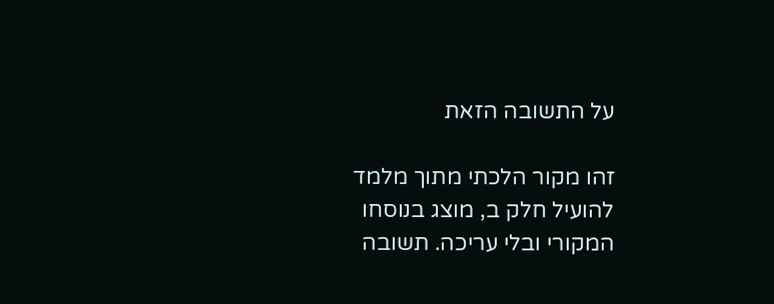על התשובה הזאת

זהו מקור הלכתי מתוך מלמד להועיל חלק ב, מוצג בנוסחו המקורי ובלי עריכה. תשובה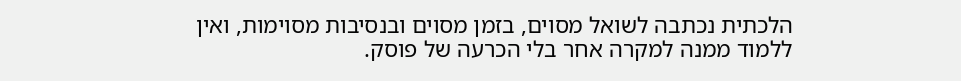הלכתית נכתבה לשואל מסוים, בזמן מסוים ובנסיבות מסוימות, ואין ללמוד ממנה למקרה אחר בלי הכרעה של פוסק.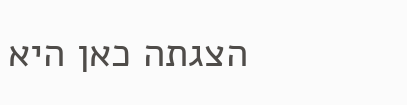הצגתה כאן היא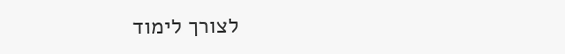לצורך לימוד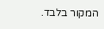המקור בלבד.